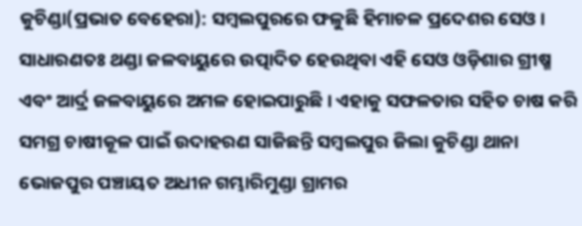କୁଚିଣ୍ଡା(ପ୍ରଭାତ ବେହେରା): ସମ୍ବଲପୁରରେ ଫଳୁଛି ହିମାଚଳ ପ୍ରଦେଶର ସେଓ। ସାଧାରଣତଃ ଥଣ୍ଡା ଜଳବାୟୁରେ ଉତ୍ପାଦିତ ହେଉଥିବା ଏହି ସେଓ ଓଡ଼ିଶାର ଗ୍ରୀଷ୍ମ ଏବଂ ଆର୍ଦ୍ର ଜଳବାୟୁରେ ଅମଳ ହୋଇପାରୁଛି। ଏହାକୁ ସଫଳତାର ସହିତ ଚାଷ କରି ସମଗ୍ର ଚାଷୀକୂଳ ପାଇଁ ଉଦାହରଣ ସାଜିଛନ୍ତି ସମ୍ବଲପୁର ଜିଲା କୁଚିଣ୍ଡା ଥାନା ଭୋଜପୁର ପଞ୍ଚାୟତ ଅଧୀନ ଗମ୍ଭାରିମୁଣ୍ଡା ଗ୍ରାମର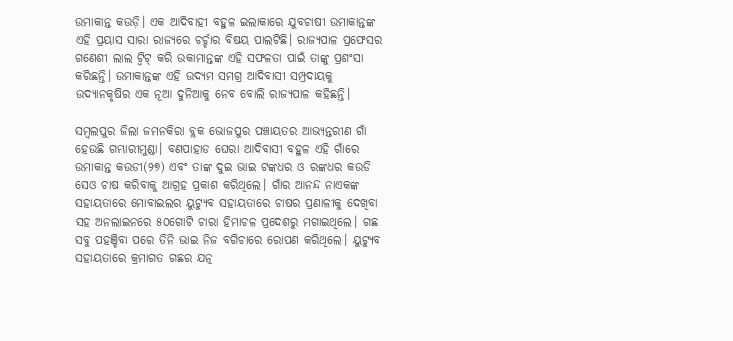ଉମାକାନ୍ତ କଉଡ଼ି। ଏକ ଆଦିବାହୀ ବହୁଳ ଇଲାକାରେ ଯୁବଚାଷୀ ଉମାକାନ୍ତଙ୍କ ଏହି ପ୍ରୟାସ ସାରା ରାଜ୍ୟରେ ଚର୍ଚ୍ଚାର ବିଷୟ ପାଲଟିଛି। ରାଜ୍ୟପାଳ ପ୍ରଫେସର ଗଣେଶୀ ଲାଲ ଟ୍ବିଟ୍ କରି ଉକାମାନ୍ତଙ୍କ ଏହି ସଫଳତା ପାଇଁ ତାଙ୍କୁ ପ୍ରଶଂସା କରିଛନ୍ତି। ଉମାକାନ୍ତଙ୍କ ଏହି ଉଦ୍ୟମ ସମଗ୍ର ଆଦିବାସୀ ସମ୍ପ୍ରଦାୟକୁ ଉଦ୍ୟାନକୃଷିର ଏକ ନୂଆ ଦୁନିଆକୁ ନେବ ବୋଲି ରାଜ୍ୟପାଳ କହିଛନ୍ତି।

ସମ୍ବଲପୁର ଜିଲା ଜମନକିରା ବ୍ଲକ ଭୋଜପୁର ପଞ୍ଚାୟତର ଆଭ୍ୟନ୍ତରୀଣ ଗାଁ ହେଉଛି ଗମ୍ଭାରୀମୁଣ୍ଡା। ବଣପାହାଡ ଘେରା ଆଦିବାସୀ ବହୁଳ ଏହି ଗାଁରେ ଉମାକାନ୍ତ କଉଡୀ(୨୭) ଏବଂ ତାଙ୍କ ଦୁଇ ଭାଇ ଟଙ୍କଧର ଓ ରଙ୍କଧର କଉଡି ସେଓ ଚାଷ କରିବାକୁ ଆଗ୍ରହ ପ୍ରକାଶ କରିଥିଲେ। ଗାଁର ଆନନ୍ଦ ନାଏକଙ୍କ ସହାୟତାରେ ମୋବାଇଲର ୟୁଟ୍ୟୁବ ସହାୟତାରେ ଚାଷର ପ୍ରଣାଳୀକୁ ଦେଖିବା ସହ ଅନଲାଇନରେ ୫୦ଗୋଟି ଚାରା ହିମାଚଳ ପ୍ରଦେଶରୁ ମଗାଇଥିଲେ। ଗଛ ସବୁ ପହଞ୍ଚିବା ପରେ ତିନି ଭାଇ ନିଜ ବଗିଚାରେ ରୋପଣ କରିଥିଲେ। ୟୁଟ୍ୟୁବ ସହାୟତାରେ କ୍ରମାଗତ ଗଛର ଯତ୍ନ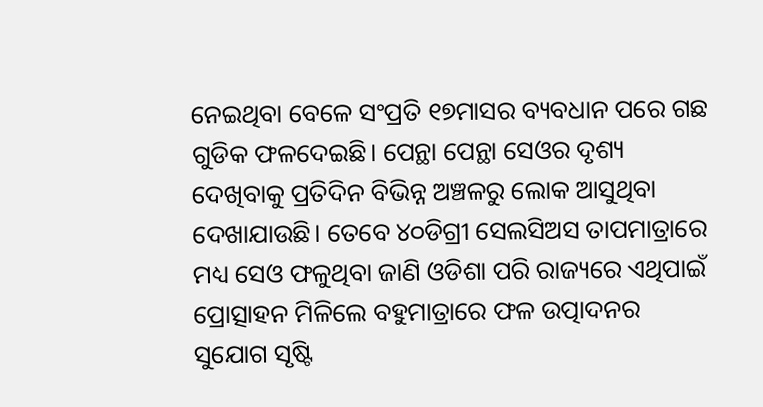ନେଇଥିବା ବେଳେ ସଂପ୍ରତି ୧୭ମାସର ବ୍ୟବଧାନ ପରେ ଗଛ ଗୁଡିକ ଫଳଦେଇଛି। ପେନ୍ଥା ପେନ୍ଥା ସେଓର ଦୃଶ୍ୟ ଦେଖିବାକୁ ପ୍ରତିଦିନ ବିଭିନ୍ନ ଅଞ୍ଚଳରୁ ଲୋକ ଆସୁଥିବା ଦେଖାଯାଉଛି। ତେବେ ୪୦ଡିଗ୍ରୀ ସେଲସିଅସ ତାପମାତ୍ରାରେ ମଧ୍ୟ ସେଓ ଫଳୁଥିବା ଜାଣି ଓଡିଶା ପରି ରାଜ୍ୟରେ ଏଥିପାଇଁ ପ୍ରୋତ୍ସାହନ ମିଳିଲେ ବହୁମାତ୍ରାରେ ଫଳ ଉତ୍ପାଦନର ସୁଯୋଗ ସୃଷ୍ଟି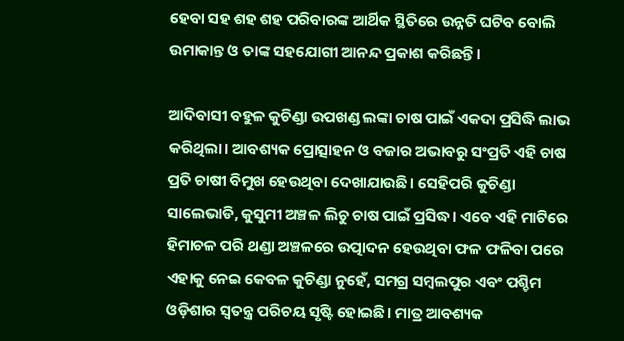ହେବା ସହ ଶହ ଶହ ପରିବାରଙ୍କ ଆର୍ଥିକ ସ୍ଥିତିରେ ଉନ୍ନତି ଘଟିବ ବୋଲି ଉମାକାନ୍ତ ଓ ତାଙ୍କ ସହଯୋଗୀ ଆନନ୍ଦ ପ୍ରକାଶ କରିଛନ୍ତି।

ଆଦିବାସୀ ବହୁଳ କୁଚିଣ୍ଡା ଉପଖଣ୍ଡ ଲଙ୍କା ଚାଷ ପାଇଁ ଏକଦା ପ୍ରସିଦ୍ଧି ଲାଭ କରିଥିଲା। ଆବଶ୍ୟକ ପ୍ରୋତ୍ସାହନ ଓ ବଜାର ଅଭାବରୁ ସଂପ୍ରତି ଏହି ଚାଷ ପ୍ରତି ଚାଷୀ ବିମୁଖ ହେଉଥିବା ଦେଖାଯାଉଛି। ସେହିପରି କୁଚିଣ୍ଡା ସାଲେଭାଡି, କୁସୁମୀ ଅଞ୍ଚଳ ଲିଚୁ ଚାଷ ପାଇଁ ପ୍ରସିଦ୍ଧ। ଏବେ ଏହି ମାଟିରେ ହିମାଚଳ ପରି ଥଣ୍ଡା ଅଞ୍ଚଳରେ ଉତ୍ପାଦନ ହେଉଥିବା ଫଳ ଫଳିବା ପରେ ଏହାକୁ ନେଇ କେବଳ କୁଚିଣ୍ଡା ନୁହେଁ, ସମଗ୍ର ସମ୍ବଲପୁର ଏବଂ ପଶ୍ଚିମ ଓଡ଼ିଶାର ସ୍ୱତନ୍ତ୍ର ପରିଚୟ ସୃଷ୍ଟି ହୋଇଛି। ମାତ୍ର ଆବଶ୍ୟକ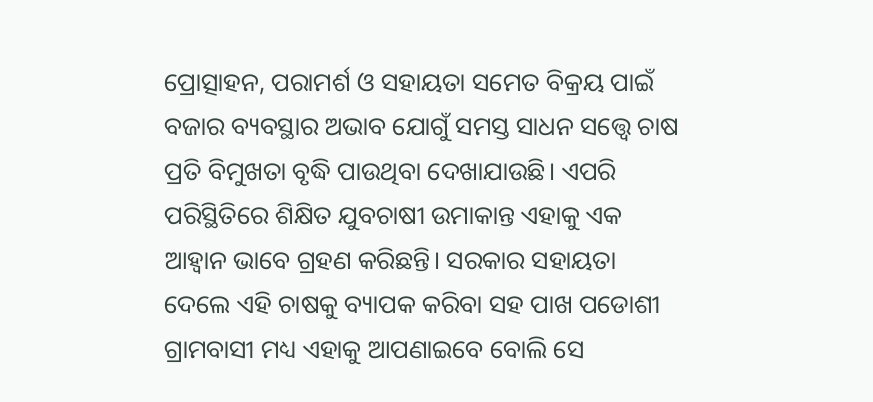ପ୍ରୋତ୍ସାହନ, ପରାମର୍ଶ ଓ ସହାୟତା ସମେତ ବିକ୍ରୟ ପାଇଁ ବଜାର ବ୍ୟବସ୍ଥାର ଅଭାବ ଯୋଗୁଁ ସମସ୍ତ ସାଧନ ସତ୍ତ୍ବେ ଚାଷ ପ୍ରତି ବିମୁଖତା ବୃଦ୍ଧି ପାଉଥିବା ଦେଖାଯାଉଛି। ଏପରି ପରିସ୍ଥିତିରେ ଶିକ୍ଷିତ ଯୁବଚାଷୀ ଉମାକାନ୍ତ ଏହାକୁ ଏକ ଆହ୍ୱାନ ଭାବେ ଗ୍ରହଣ କରିଛନ୍ତି। ସରକାର ସହାୟତା ଦେଲେ ଏହି ଚାଷକୁ ବ୍ୟାପକ କରିବା ସହ ପାଖ ପଡୋଶୀ ଗ୍ରାମବାସୀ ମଧ୍ୟ ଏହାକୁ ଆପଣାଇବେ ବୋଲି ସେ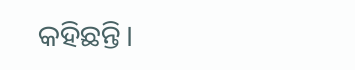କହିଛନ୍ତି।